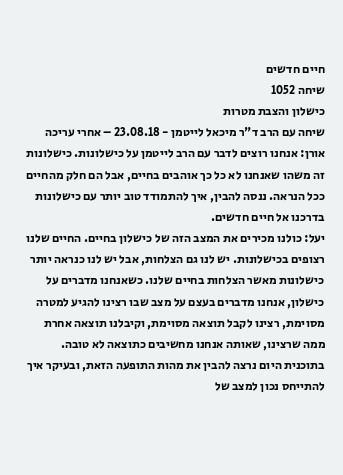חיים חדשים
שיחה 1052
כישלון והצבת מטרות
שיחה עם הרב ד"ר מיכאל לייטמן - 23.08.18 – אחרי עריכה
אורן: אנחנו רוצים לדבר עם הרב לייטמן על כישלונות. כישלונות זה משהו שאנחנו לא כל כך אוהבים בחיים, אבל הם חלק מהחיים ככל הנראה. ננסה להבין, איך להתמודד טוב יותר עם כישלונות בדרכנו אל חיים חדשים.
יעל: כולנו מכירים את המצב הזה של כישלון בחיים. החיים שלנו רצופים בכישלונות. יש לנו גם הצלחות, אבל יש לנו כנראה יותר כישלונות מאשר הצלחות בחיים שלנו. כשאנחנו מדברים על כישלון, אנחנו מדברים בעצם על מצב שבו רצינו להגיע למטרה מסוימת, רצינו לקבל תוצאה מסוימת, וקיבלנו תוצאה אחרת ממה שרצינו, שאותה אנחנו מחשיבים כתוצאה לא טובה.
בתוכנית היום נרצה להבין את מהות התופעה הזאת, ובעיקר איך להתייחס נכון למצב של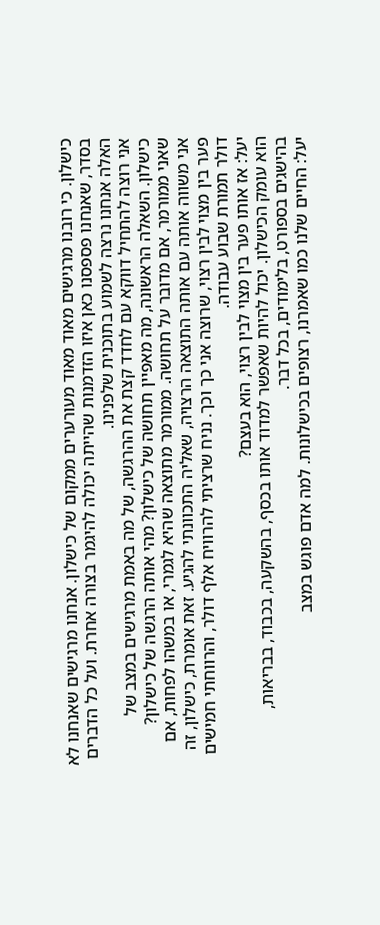כישלון. כי רובנו מרגישים מאוד מאוד מעורערים ממקום של כישלון. אנחנו מרגישים שאנחנו לא בסדר, שאנחנו פספסנו כאן איזו הזדמנות שהייתה יכולה להיגמר בצורה אחרת. ועל כל הדברים האלה אנחנו נרצה לשמוע בתוכנית שלפנינו.
אני רוצה להתחיל דווקא עם לחדד קצת את ההרגשה, של מה באמת מרגישים במצב של כישלון. השאלה הראשונה, מה מאפיין תחושה של כישלון? מהי אותה הרגשה של כישלון?
שאני ממורמר, אם מדובר על תחושה. ממורמר מתוצאה שהיא לגמרי, או במשהו לפחות, אם אני משווה אותה עם אותה התוצאה הרצויה, שאליה התכוונתי להגיע. זאת אומרת, כישלון, זה פער בין מצוי לבין רצוי, שרוצה אני כך וכך. נניח שרציתי להרוויח אלף דולר, והרווחתי חמישים דולר תמורת שבוע עבודה.
יעל: אז אותו פער בין מצוי לבין רצוי, הוא בעצם?
הוא עומק הכישלון. יכול להיות שאפשר למדוד אותו בכסף, בהשקעה, בכבוד, בבריאות, בהישגים בספורט, בלימודים, בכל דבר.
יעל: החיים שלנו כמו שאמרנו, רצופים בכישלונות. למה אדם פוגש במצב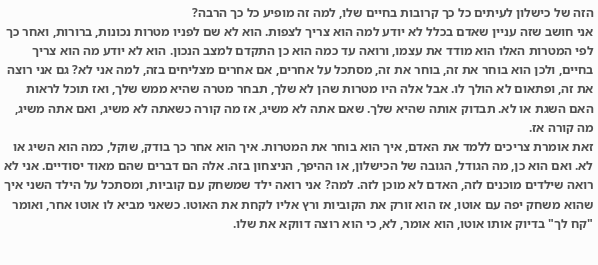הזה של כישלון לעיתים כל כך קרובות בחיים שלו, למה זה מופיע כל כך הרבה?
אני חושב שזה עניין שאדם בכלל לא יודע למה הוא צריך לצפות. הוא לא שם לפניו מטרות נכונות, ברורות, ואחר כך לפי המטרות האלו הוא מודד את עצמו, ורואה עד כמה הוא כן התקדם למצב הנכון. הוא לא יודע מה הוא צריך בחיים, ולכן הוא בוחר את זה, בוחר את זה, מסתכל על אחרים, אם אחרים מצליחים בזה, למה אני לא? גם אני רוצה את זה, ופתאום לא הולך לו. אבל אלה היו מטרות שהן לא שלך, תבחר מטרה שהיא ממש שלך, ואז תוכל לראות האם השגת או לא. תבדוק אותה שהיא שלך. שאם אתה לא משיג, אז מה קורה כשאתה לא משיג, ואם אתה משיג, מה קורה אז.
זאת אומרת צריכים ללמד את האדם, איך הוא בוחר את המטרות. איך הוא אחר כך בודק, שוקל, כמה הוא השיג או לא. ואם הוא כן, מה הגודל, הגובה של הכישלון, או ההיפך, הניצחון בזה. אלה הם דברים שהם מאוד יסודיים. אני לא רואה שילדים מוכנים לזה, האדם לא מוכן לזה. למה? אני רואה ילד שמשחק עם קוביות, ומסתכל על הילד השני איך שהוא משחק יפה עם אוטו, אז הוא זורק את הקוביות ורץ אליו לקחת את האוטו. כשאני מביא לו אוטו אחר, ואומר "קח לך" בדיוק אותו אוטו, הוא אומר, לא, כי הוא רוצה דווקא את שלו.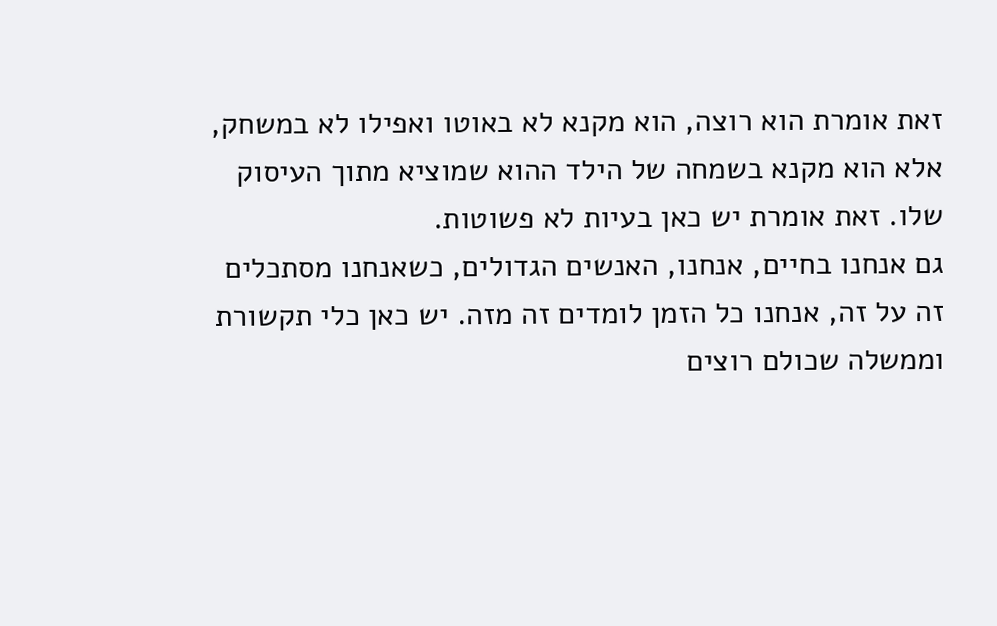זאת אומרת הוא רוצה, הוא מקנא לא באוטו ואפילו לא במשחק, אלא הוא מקנא בשמחה של הילד ההוא שמוציא מתוך העיסוק שלו. זאת אומרת יש כאן בעיות לא פשוטות.
גם אנחנו בחיים, אנחנו, האנשים הגדולים, כשאנחנו מסתכלים זה על זה, אנחנו כל הזמן לומדים זה מזה. יש כאן כלי תקשורת וממשלה שכולם רוצים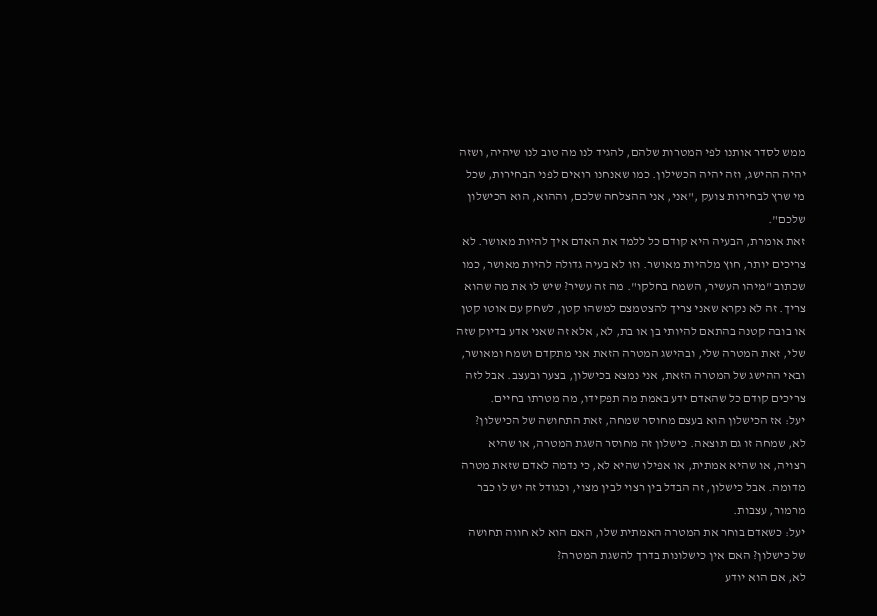ממש לסדר אותנו לפי המטרות שלהם, להגיד לנו מה טוב לנו שיהיה, ושזה יהיה ההישג, וזה יהיה הכשילון. כמו שאנחנו רואים לפני הבחירות, שכל מי שרץ לבחירות צועק ,"אני, אני ההצלחה שלכם, וההוא, הוא הכישלון שלכם".
זאת אומרת, הבעיה היא קודם כל ללמד את האדם איך להיות מאושר. לא צריכים יותר, חוץ מלהיות מאושר. וזו לא בעיה גדולה להיות מאושר, כמו שכתוב "מיהו העשיר, השמח בחלקו". מה זה עשיר? שיש לו את מה שהוא צריך. זה לא נקרא שאני צריך להצטמצם למשהו קטן, לשחק עם אוטו קטן או בובה קטנה בהתאם להיותי בן או בת, לא, אלא זה שאני אדע בדיוק שזה שלי, זאת המטרה שלי, ובהישג המטרה הזאת אני מתקדם ושמח ומאושר, ובאי ההישג של המטרה הזאת, אני נמצא בכישלון, בצער ובעצב. אבל לזה צריכים קודם כל שהאדם ידע באמת מה תפקידו, מה מטרתו בחיים.
יעל: אז הכישלון הוא בעצם מחוסר שמחה, זאת התחושה של הכישלון?
לא, שמחה זו גם תוצאה. כישלון זה מחוסר השגת המטרה, או שהיא רצויה, או שהיא אמתית, או אפילו שהיא לא, כי נדמה לאדם שזאת מטרה מדומה. אבל כישלון, זה הבדל בין רצוי לבין מצוי, וכגודל זה יש לו כבר מרמור, עצבות.
יעל: כשאדם בוחר את המטרה האמתית שלו, האם הוא לא חווה תחושה של כישלון? האם אין כישלונות בדרך להשגת המטרה?
לא, אם הוא יודע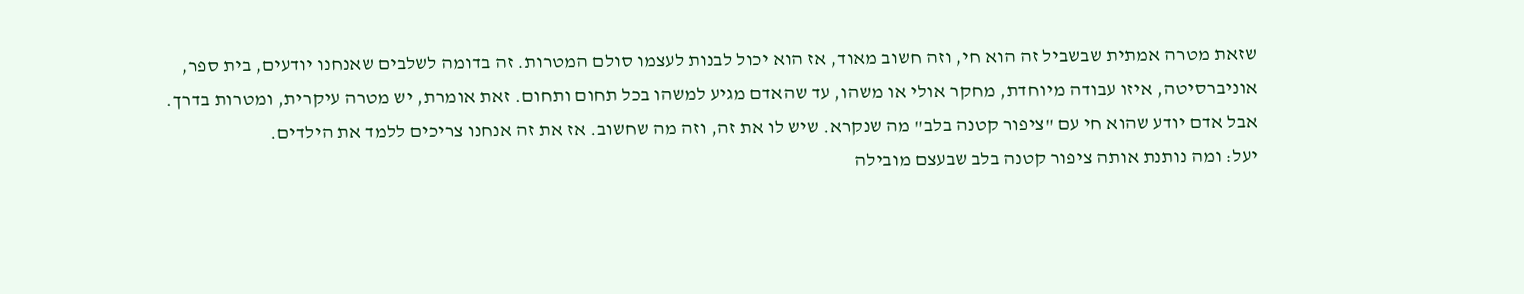שזאת מטרה אמתית שבשביל זה הוא חי, וזה חשוב מאוד, אז הוא יכול לבנות לעצמו סולם המטרות. זה בדומה לשלבים שאנחנו יודעים, בית ספר, אוניברסיטה, איזו עבודה מיוחדת, מחקר אולי או משהו, עד שהאדם מגיע למשהו בכל תחום ותחום. זאת אומרת, יש מטרה עיקרית, ומטרות בדרך. אבל אדם יודע שהוא חי עם "ציפור קטנה בלב" מה שנקרא. שיש לו את זה, וזה מה שחשוב. אז את זה אנחנו צריכים ללמד את הילדים.
יעל: ומה נותנת אותה ציפור קטנה בלב שבעצם מובילה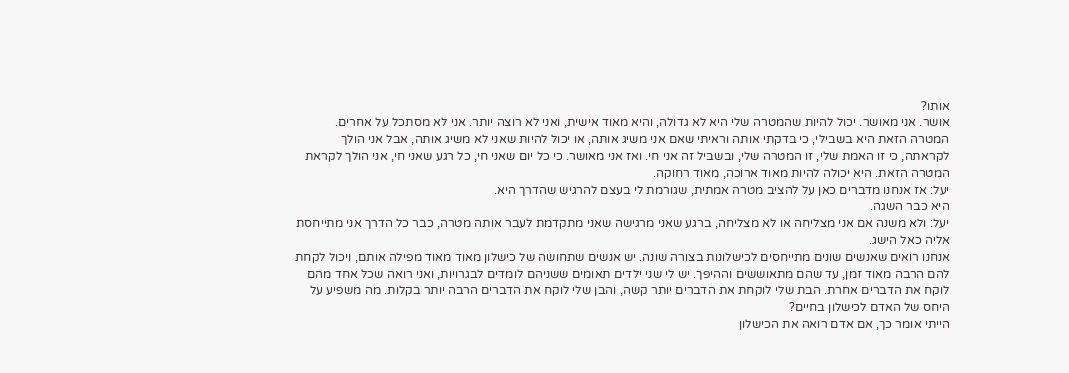אותו?
אושר. אני מאושר. יכול להיות שהמטרה שלי היא לא גדולה, והיא מאוד אישית, ואני לא רוצה יותר. אני לא מסתכל על אחרים. המטרה הזאת היא בשבילי, כי בדקתי אותה וראיתי שאם אני משיג אותה, או יכול להיות שאני לא משיג אותה, אבל אני הולך לקראתה, כי זו האמת שלי, זו המטרה שלי, ובשביל זה אני חי. ואז אני מאושר. כי כל יום שאני חי, כל רגע שאני חי, אני הולך לקראת המטרה הזאת. היא יכולה להיות מאוד ארוכה, מאוד רחוקה.
יעל: אז אנחנו מדברים כאן על להציב מטרה אמתית, שגורמת לי בעצם להרגיש שהדרך היא.
היא כבר השגה.
יעל: ולא משנה אם אני מצליחה או לא מצליחה, ברגע שאני מרגישה שאני מתקדמת לעבר אותה מטרה, כבר כל הדרך אני מתייחסת אליה כאל הישג.
אנחנו רואים שאנשים שונים מתייחסים לכישלונות בצורה שונה. יש אנשים שתחושה של כישלון מאוד מאוד מפילה אותם, ויכול לקחת להם הרבה מאוד זמן, עד שהם מתאוששים וההיפך. יש לי שני ילדים תאומים ששניהם לומדים לבגרויות, ואני רואה שכל אחד מהם לוקח את הדברים אחרת. הבת שלי לוקחת את הדברים יותר קשה, והבן שלי לוקח את הדברים הרבה יותר בקלות. מה משפיע על היחס של האדם לכישלון בחיים?
הייתי אומר כך, אם אדם רואה את הכישלון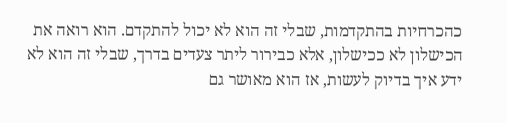כהכרחיות בהתקדמות, שבלי זה הוא לא יכול להתקדם. הוא רואה את הכישלון לא ככישלון, אלא כבירור ליתר צעדים בדרך, שבלי זה הוא לא ידע איך בדיוק לעשות, אז הוא מאושר גם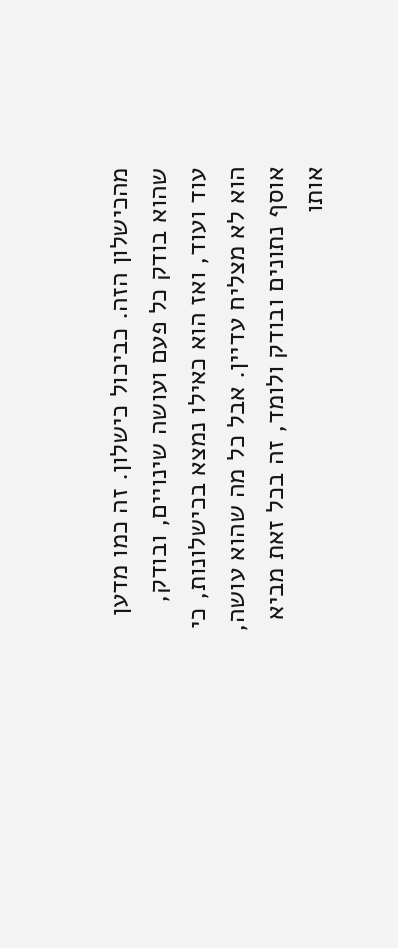מהכישלון הזה. כביכול כישלון. זה כמו מדען שהוא בודק כל פעם ועושה שינויים, ובודק, עוד ועוד, ואז הוא כאילו נמצא בכישלונות, כי הוא לא מצליח עדיין. אבל כל מה שהוא עושה, אוסף נתונים ובודק ולומד, זה בכל זאת מביא אותו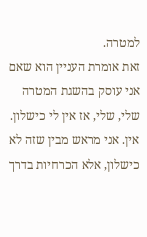למטרה.
זאת אומרת העניין הוא שאם אני עוסק בהשגת המטרה שלי, שלי, אז אין לי כישלון. אין. אני מראש מבין שזה לא כישלון, אלא הכרחיות בדרך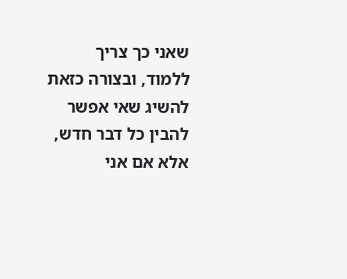שאני כך צריך ללמוד, ובצורה כזאת להשיג שאי אפשר להבין כל דבר חדש, אלא אם אני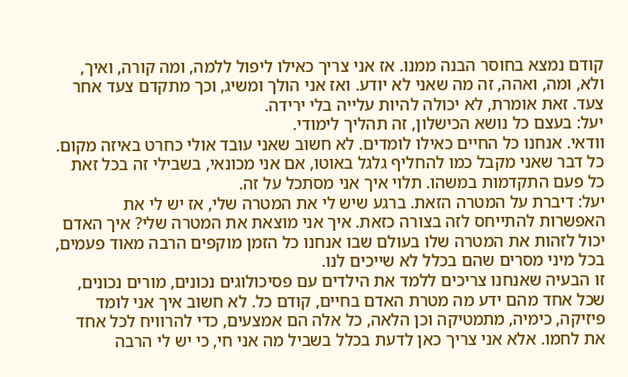קודם נמצא בחוסר הבנה ממנו. אז אני צריך כאילו ליפול ללמה, ומה קורה, ואיך, ולא, ומה, ואהה, זה מה שאני לא יודע. ואז אני הולך ומשיג, וכך מתקדם צעד אחר צעד. זאת אומרת, לא יכולה להיות עלייה בלי ירידה.
יעל: בעצם כל נושא הכישלון, זה תהליך לימודי.
וודאי. אנחנו כל החיים כאילו לומדים. לא חשוב שאני עובד אולי כחרט באיזה מקום. כל דבר שאני מקבל כמו להחליף גלגל באוטו, אם אני מכונאי, בשבילי זה בכל זאת כל פעם התקדמות במשהו. תלוי איך אני מסתכל על זה.
יעל: דיברת על המטרה הזאת. ברגע שיש לי את המטרה שלי, אז יש לי את האפשרות להתייחס לזה בצורה כזאת. איך אני מוצאת את המטרה שלי? איך האדם יכול לזהות את המטרה שלו בעולם שבו אנחנו כל הזמן מוקפים הרבה מאוד פעמים, בכל מיני מסרים שהם בכלל לא שייכים לנו.
זו הבעיה שאנחנו צריכים ללמד את הילדים עם פסיכולוגים נכונים, מורים נכונים, שכל אחד מהם ידע מה מטרת האדם בחיים, קודם כל. לא חשוב איך אני לומד פיזיקה, כימיה, מתמטיקה וכן הלאה, כל אלה הם אמצעים, כדי להרוויח לכל אחד את לחמו. אלא אני צריך כאן לדעת בכלל בשביל מה אני חי, כי יש לי הרבה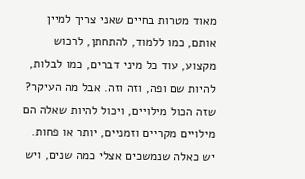מאוד מטרות בחיים שאני צריך למיין אותם, כמו ללמוד, להתחתן, לרכוש מקצוע, עוד כל מיני דברים, כמו לבלות, להיות שם ופה, וזה וזה. אבל מה העיקר? שזה הכול מילויים, ויכול להיות שאלה הם מילויים מקריים וזמניים, יותר או פחות. יש כאלה שנמשכים אצלי כמה שנים, ויש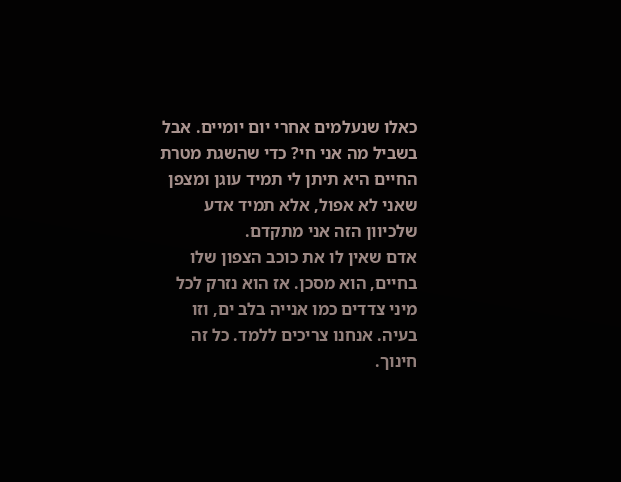כאלו שנעלמים אחרי יום יומיים. אבל בשביל מה אני חי? כדי שהשגת מטרת החיים היא תיתן לי תמיד עוגן ומצפן שאני לא אפול, אלא תמיד אדע שלכיוון הזה אני מתקדם.
אדם שאין לו את כוכב הצפון שלו בחיים, הוא מסכן. אז הוא נזרק לכל מיני צדדים כמו אנייה בלב ים, וזו בעיה. אנחנו צריכים ללמד. כל זה חינוך.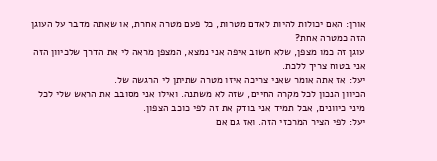אורן: האם יכולות להיות לאדם מטרות, כל פעם מטרה אחרת, או שאתה מדבר על העוגן הזה כמטרה אחת?
עוגן זה כמו מצפן, שלא חשוב איפה אני נמצא, המצפן מראה לי את הדרך שלכיוון הזה אני בטוח צריך ללכת.
יעל: אז אתה אומר שאני צריכה איזו מטרה שתיתן לי הרגשה של.
הכיוון הנכון לכל מקרה החיים, שזה לא משתנה. ואילו אני מסובב את הראש שלי לכל מיני כיוונים, אבל תמיד אני בודק את זה לפי כוכב הצפון.
יעל: לפי הציר המרכזי הזה. ואז גם אם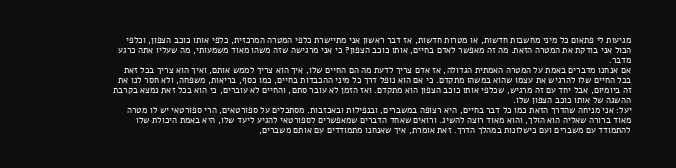מגיעות לי פתאום כל מיני מחשבות חדשות, או מטרות חדשות, אז דבר ראשון אני מתיישרת כלפי המטרה המרכזית, כלפי אותו כוכב הצפון, וכלפי הכול אני בודקת את המטרה הזאת. מה זה מאפשר לאדם בחיים, אותו כוכב הצפון? כי אני מרגישה שזה משהו מאוד משמעותי, מה שעליו אתה כרגע מדבר.
אם אנחנו מדברים באמת על המטרה האמתית הגדולה, אז אדם צריך לדעת מה הם החיים שלו, איך הוא צריך לממש אותם, ואיך הוא צריך בכל זאת בכל החיים שלו להרגיש את עצמו שהוא במשהו מתקדם. כי אם הוא נופל דרך כל מיני ההכבדות בחיים, כמו כסף, בריאות, משפחה, ולא חסר לנו את זה ביומיום, אבל יחד עם זה מרגיש, שכלפי אותו כוכב הצפון הוא מתקדם. ואז הזמן לא עובר סתם, והחיים לא עוברים, כי הוא בכל זאת נמצא בקרבת ההשגה של אותו כוכב הצפון שלו.
יעל: אני מניחה שהדרך הזאת כמו כל דבר בחיים, היא רצופה במשברים, ובנפילות ובאכזבות. מסתכלים על ספורטאים, הרי ספורטאי יש לו מטרה מאוד ברורה שאליה הוא הולך, והוא מאוד רוצה להשיג. ורואים שאחד הדברים שמאפשרים לספורטאי להגיע ליעד שלו, היא באמת היכולת שלו להתמודד עם משברים ועם כישלונות במהלך הדרך. זאת אומרת, איך שאנחנו מתמודדים עם אותם משברים,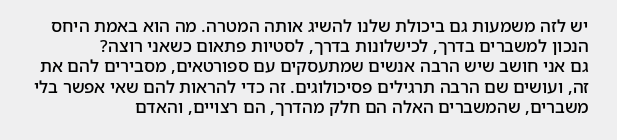יש לזה משמעות גם ביכולת שלנו להשיג אותה המטרה. מה הוא באמת היחס הנכון למשברים בדרך, לכישלונות בדרך, לסטיות פתאום כשאני רוצה?
גם אני חושב שיש הרבה אנשים שמתעסקים עם ספורטאים, מסבירים להם את זה, ועושים שם הרבה תרגילים פסיכולוגים. זה כדי להראות להם שאי אפשר בלי משברים, שהמשברים האלה הם חלק מהדרך, הם רצויים, והאדם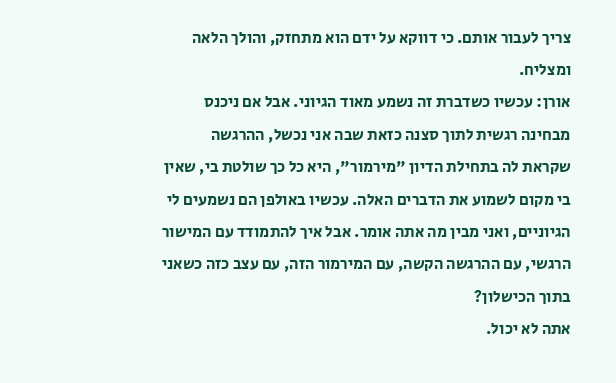צריך לעבור אותם. כי דווקא על ידם הוא מתחזק, והולך הלאה ומצליח.
אורן: עכשיו כשדברת זה נשמע מאוד הגיוני. אבל אם ניכנס מבחינה רגשית לתוך סצנה כזאת שבה אני נכשל, ההרגשה שקראת לה בתחילת הדיון "מירמור", היא כל כך שולטת בי, שאין בי מקום לשמוע את הדברים האלה. עכשיו באולפן הם נשמעים לי הגיוניים, ואני מבין מה אתה אומר. אבל איך להתמודד עם המישור הרגשי, עם ההרגשה הקשה, עם המירמור הזה, עם עצב כזה כשאני בתוך הכישלון?
אתה לא יכול.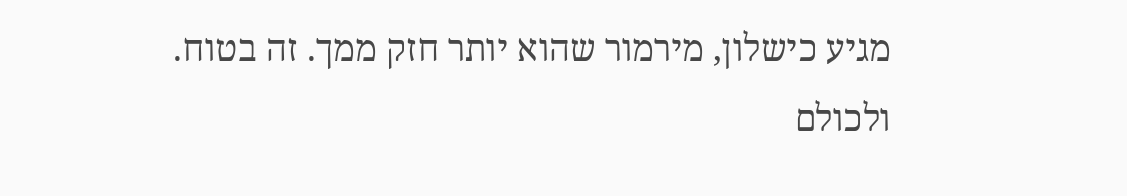מגיע כישלון, מירמור שהוא יותר חזק ממך. זה בטוח. ולכולם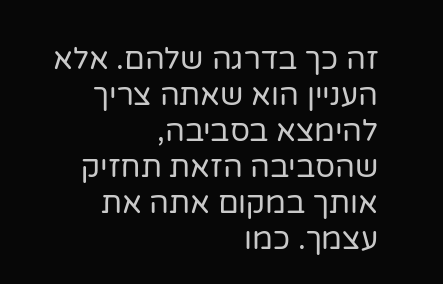זה כך בדרגה שלהם. אלא העניין הוא שאתה צריך להימצא בסביבה, שהסביבה הזאת תחזיק אותך במקום אתה את עצמך. כמו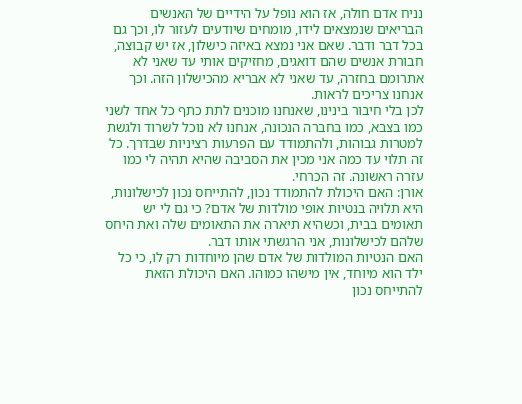נניח אדם חולה, אז הוא נופל על הידיים של האנשים הבריאים שנמצאים לידו, מומחים שיודעים לעזור לו, וכך גם בכל דבר ודבר. שאם אני נמצא באיזה כישלון, אז יש קבוצה, חבורת אנשים שהם דואגים, מחזיקים אותי עד שאני לא אתרומם בחזרה, עד שאני לא אבריא מהכישלון הזה. וכך אנחנו צריכים לראות.
לכן בלי חיבור בינינו, שאנחנו מוכנים לתת כתף כל אחד לשני כמו בצבא, כמו בחברה הנכונה, אנחנו לא נוכל לשרוד ולגשת למטרות גבוהות, ולהתמודד עם הפרעות רציניות שבדרך. כל זה תלוי עד כמה אני מכין את הסביבה שהיא תהיה לי כמו עזרה ראשונה. זה הכרחי.
אורן: האם היכולת להתמודד נכון, להתייחס נכון לכישלונות, היא תלויה בנטיות אופי מולדות של אדם? כי גם לי יש תאומים בבית, וכשהיא תיארה את התאומים שלה ואת היחס שלהם לכישלונות, אני הרגשתי אותו דבר.
האם הנטיות המולדות של אדם שהן מיוחדות רק לו, כי כל ילד הוא מיוחד, אין מישהו כמוהו. האם היכולת הזאת להתייחס נכון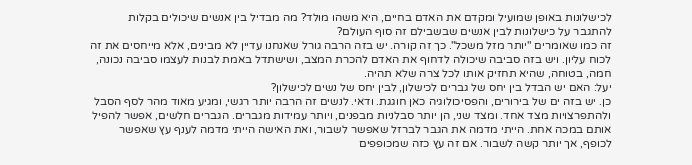לכישלונות באופן שמועיל ומקדם את האדם בחיים, היא משהו מולד? מה מבדיל בין אנשים שיכולים בקלות להתגבר על כישלונות לבין אנשים שבשבילם זה סוף העולם?
זה כמו שאומרים "יותר מזל משכל". כך זה קורה. יש בזה הרבה גורל שאנחנו עדיין לא מבינים, אלא מייחסים את זה לכוח עליון. ויש בזה סביבה שיכולה לדחוף את האדם להכרת המצב, ושישתדל באמת לבנות לעצמו סביבה נכונה, חמה, בטוחה, שהיא תחזיק אותו לכל צרה שלא תהיה.
יעל: האם יש הבדל בין יחס של גברים לכישלון, לבין יחס של נשים לכישלון?
כן. יש בזה ים של בירורים, והפסיכולוגיה כאן חוגגת. ודאי. לנשים זה הרבה יותר רגשי, ומגיע מאוד מהר לסף הסבל ולהתפרצויות מצד אחד. ומצד שני, הן יותר סבלניות מבפנים, ויותר עמידות מגברים. הגברים חלשים, אפשר להפיל אותם במכה אחת. הייתי מדמה את הגבר לברזל שאפשר לשבור, ואת האישה הייתי מדמה לענף עץ שאפשר לכופף, אך יותר קשה לשבור. אם זה עץ כזה שמכופפים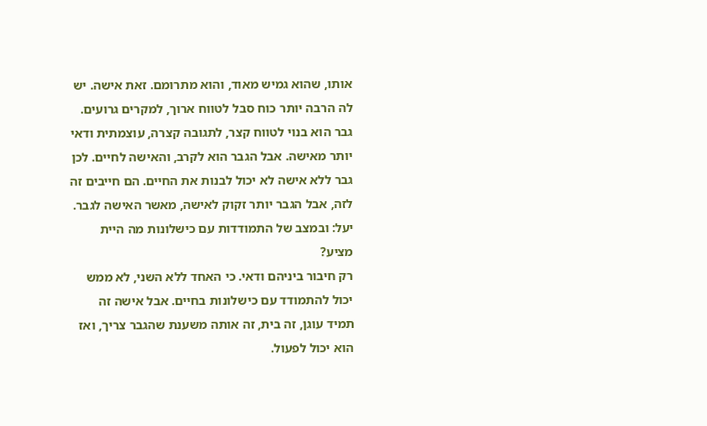אותו, שהוא גמיש מאוד, והוא מתרומם. זאת אישה. יש לה הרבה יותר כוח סבל לטווח ארוך, למקרים גרועים. גבר הוא בנוי לטווח קצר, לתגובה קצרה, עוצמתית ודאי יותר מאישה. אבל הגבר הוא לקרב, והאישה לחיים. לכן גבר ללא אישה לא יכול לבנות את החיים. הם חייבים זה לזה, אבל הגבר יותר זקוק לאישה, מאשר האישה לגבר.
יעל: ובמצב של התמודדות עם כישלונות מה היית מציע?
רק חיבור ביניהם ודאי. כי האחד ללא השני, לא ממש יכול להתמודד עם כישלונות בחיים. אבל אישה זה תמיד עוגן, זה בית, זה אותה משענת שהגבר צריך, ואז הוא יכול לפעול.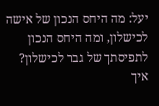יעל: מה היחס הנכון של אישה לכישלון, ומה היחס הנכון לתפיסתך של גבר לכישלון? איך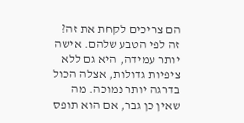הם צריכים לקחת את זה?
זה לפי הטבע שלהם. אישה יותר עמידה, היא גם ללא ציפיות גדולות, אצלה הכול בדרגה יותר נמוכה. מה שאין כן גבר, אם הוא תופס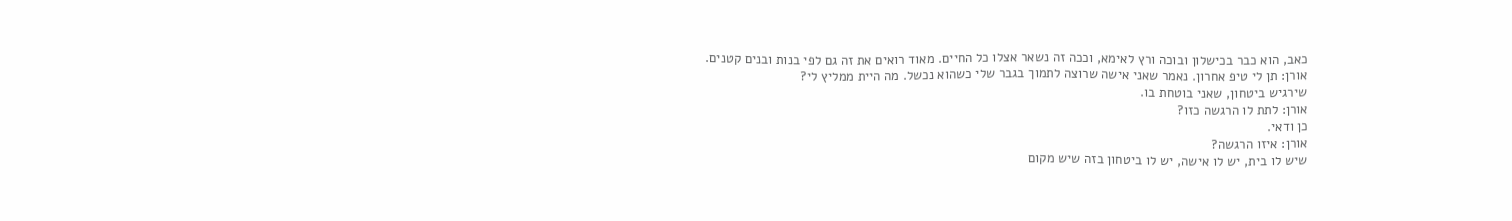כאב, הוא כבר בכישלון ובוכה ורץ לאימא, וככה זה נשאר אצלו כל החיים. מאוד רואים את זה גם לפי בנות ובנים קטנים.
אורן: תן לי טיפ אחרון. נאמר שאני אישה שרוצה לתמוך בגבר שלי כשהוא נכשל. מה היית ממליץ לי?
שירגיש ביטחון, שאני בוטחת בו.
אורן: לתת לו הרגשה כזו?
כן ודאי.
אורן: איזו הרגשה?
שיש לו בית, יש לו אישה, יש לו ביטחון בזה שיש מקום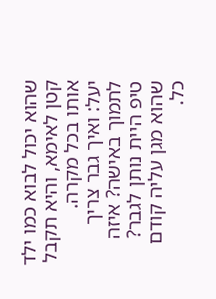שהוא יכול לבוא כמו ילד קטן לאימא, והיא תקבל אותו בכל מקרה.
יעל: ואיך גבר צריך לתמוך באישה? איזה טיפ היית נותן לגבר?
שהוא מגן עליה קודם כל.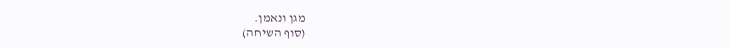מגן ונאמן.
(סוף השיחה)